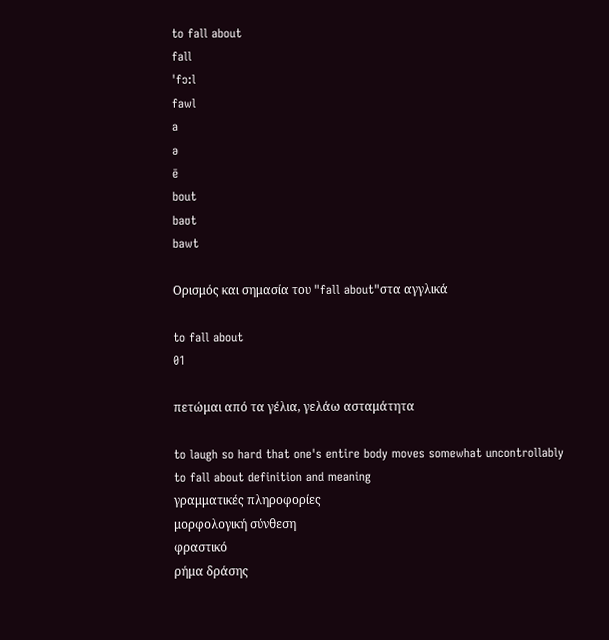to fall about
fall
ˈfɔ:l
fawl
a
ə
ē
bout
baʊt
bawt

Ορισμός και σημασία του "fall about"στα αγγλικά

to fall about
01

πετώμαι από τα γέλια, γελάω ασταμάτητα

to laugh so hard that one's entire body moves somewhat uncontrollably
to fall about definition and meaning
γραμματικές πληροφορίες
μορφολογική σύνθεση
φραστικό
ρήμα δράσης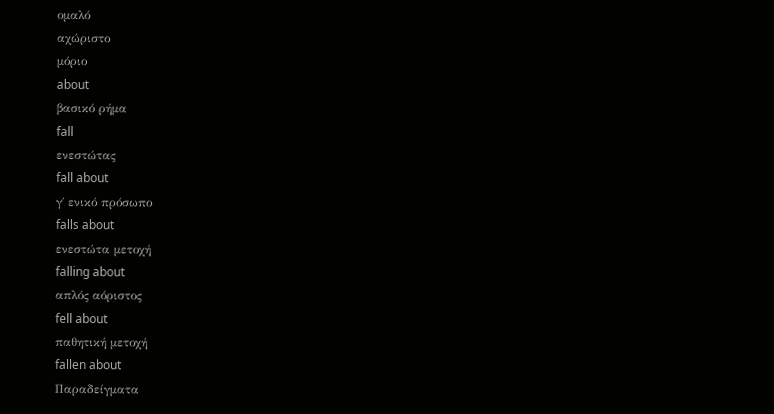ομαλό
αχώριστο
μόριο
about
βασικό ρήμα
fall
ενεστώτας
fall about
γ΄ ενικό πρόσωπο
falls about
ενεστώτα μετοχή
falling about
απλός αόριστος
fell about
παθητική μετοχή
fallen about
Παραδείγματα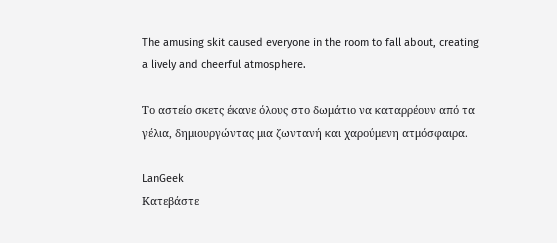The amusing skit caused everyone in the room to fall about, creating a lively and cheerful atmosphere.

Το αστείο σκετς έκανε όλους στο δωμάτιο να καταρρέουν από τα γέλια, δημιουργώντας μια ζωντανή και χαρούμενη ατμόσφαιρα.

LanGeek
Κατεβάστε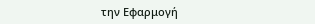την Εφαρμογή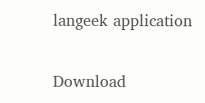langeek application

Download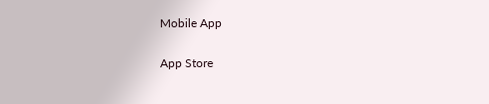Mobile App

App Store